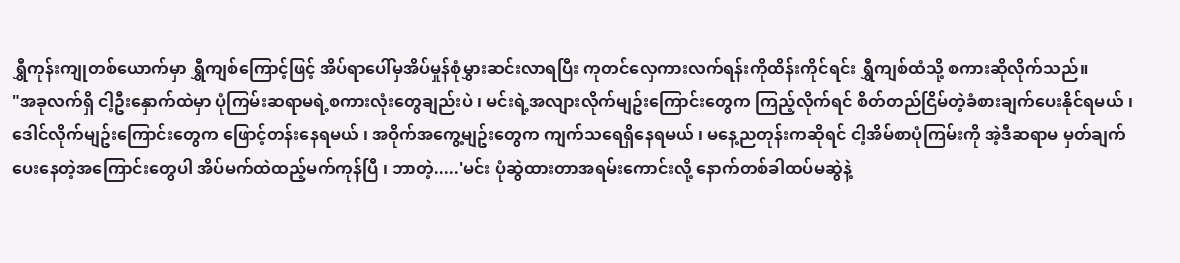ရွှီကုန်းကျုတစ်ယောက်မှာ ရွှီကျစ်ကြောင့်ဖြင့် အိပ်ရာပေါ်မှအိပ်မှုန်စုံမွှားဆင်းလာရပြီး ကုတင်လှေကားလက်ရန်းကိုထိန်းကိုင်ရင်း ရွှီကျစ်ထံသို့ စကားဆိုလိုက်သည်။
"အခုလက်ရှိ ငါ့ဦးနှောက်ထဲမှာ ပုံကြမ်းဆရာမရဲ့စကားလုံးတွေချည်းပဲ ၊ မင်းရဲ့အလျားလိုက်မျဥ်းကြောင်းတွေက ကြည့်လိုက်ရင် စိတ်တည်ငြိမ်တဲ့ခံစားချက်ပေးနိုင်ရမယ် ၊ ဒေါင်လိုက်မျဥ်းကြောင်းတွေက ဖြောင့်တန်းနေရမယ် ၊ အဝိုက်အကွေ့မျဥ်းတွေက ကျက်သရေရှိနေရမယ် ၊ မနေ့ညတုန်းကဆိုရင် ငါ့အိမ်စာပုံကြမ်းကို အဲ့ဒီဆရာမ မှတ်ချက်ပေးနေတဲ့အကြောင်းတွေပါ အိပ်မက်ထဲထည့်မက်ကုန်ပြီ ၊ ဘာတဲ့.....'မင်း ပုံဆွဲထားတာအရမ်းကောင်းလို့ နောက်တစ်ခါထပ်မဆွဲနဲ့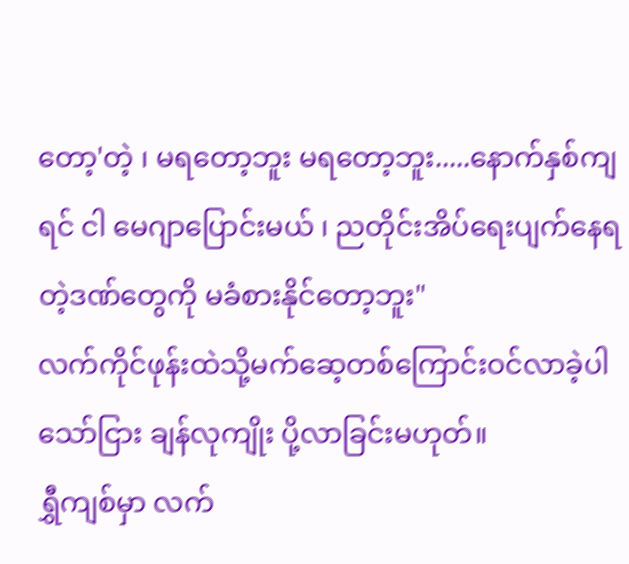တော့'တဲ့ ၊ မရတော့ဘူး မရတော့ဘူး.....နောက်နှစ်ကျရင် ငါ မေဂျာပြောင်းမယ် ၊ ညတိုင်းအိပ်ရေးပျက်နေရတဲ့ဒဏ်တွေကို မခံစားနိုင်တော့ဘူး"
လက်ကိုင်ဖုန်းထဲသို့မက်ဆေ့တစ်ကြောင်းဝင်လာခဲ့ပါသော်ငြား ချန်လုကျိုး ပို့လာခြင်းမဟုတ်။
ရွှီကျစ်မှာ လက်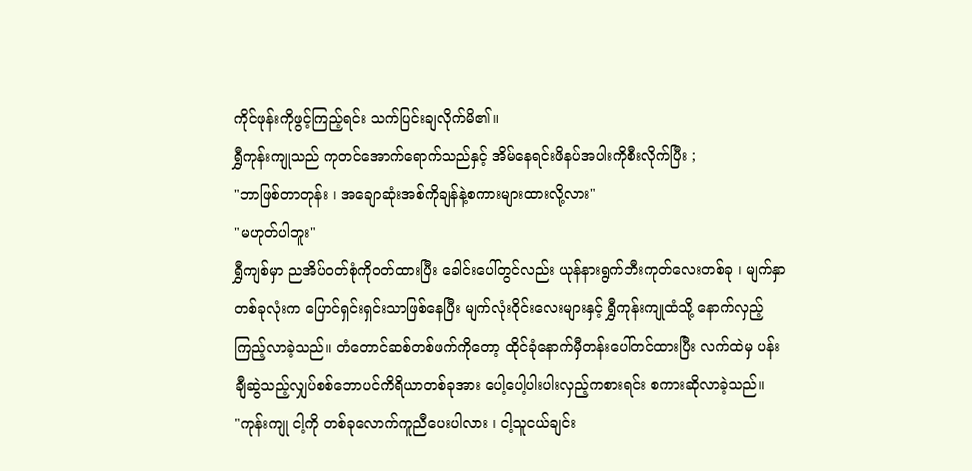ကိုင်ဖုန်းကိုဖွင့်ကြည့်ရင်း သက်ပြင်းချလိုက်မိ၏။
ရွှီကုန်းကျုသည် ကုတင်အောက်ရောက်သည်နှင့် အိမ်နေရင်းဖိနပ်အပါးကိုစီးလိုက်ပြီး ;
"ဘာဖြစ်တာတုန်း ၊ အချောဆုံးအစ်ကိုချန်နဲ့စကားများထားလို့လား"
"မဟုတ်ပါဘူး"
ရွှီကျစ်မှာ ညအိပ်ဝတ်စုံကိုဝတ်ထားပြီး ခေါင်းပေါ်တွင်လည်း ယုန်နားရွက်ဘီးကုတ်လေးတစ်ခု ၊ မျက်နှာတစ်ခုလုံးက ပြောင်ရှင်းရှင်းသာဖြစ်နေပြီး မျက်လုံးဝိုင်းလေးများနှင့် ရွှီကုန်းကျုထံသို့ နောက်လှည့်ကြည့်လာခဲ့သည်။ တံတောင်ဆစ်တစ်ဖက်ကိုတော့ ထိုင်ခုံနောက်မှီတန်းပေါ်တင်ထားပြီး လက်ထဲမှ ပန်းချီဆွဲသည့်လျှပ်စစ်ဘောပင်ကိရိယာတစ်ခုအား ပေါ့ပေါ့ပါးပါးလှည့်ကစားရင်း စကားဆိုလာခဲ့သည်။
"ကုန်းကျု ငါ့ကို တစ်ခုလောက်ကူညီပေးပါလား ၊ ငါ့သူငယ်ချင်း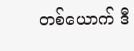တစ်ယောက် ဒီ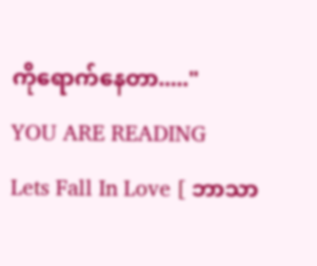ကိုရောက်နေတာ....."
YOU ARE READING
Lets Fall In Love [ ဘာသာ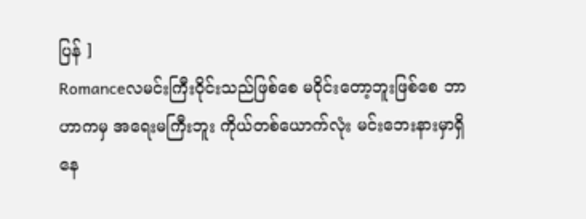ပြန် ]
Romanceလမင်းကြီးဝိုင်းသည်ဖြစ်စေ မဝိုင်းတော့ဘူးဖြစ်စေ ဘာဟာကမှ အရေးမကြီးဘူး ကိုယ်တစ်ယောက်လုံး မင်းဘေးနားမှာရှိနေ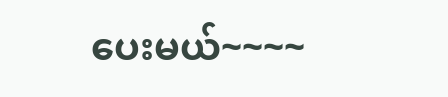ပေးမယ်~~~~